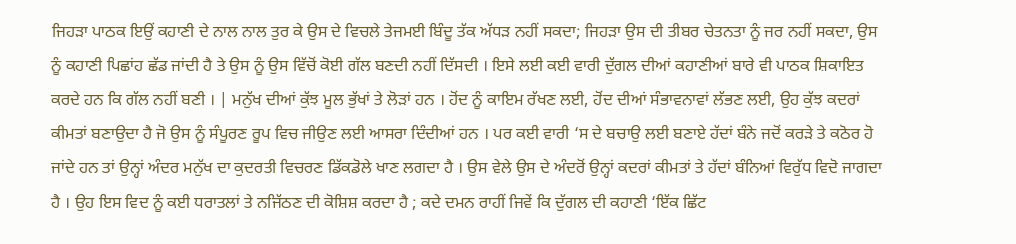ਜਿਹੜਾ ਪਾਠਕ ਇਉਂ ਕਹਾਣੀ ਦੇ ਨਾਲ ਨਾਲ ਤੁਰ ਕੇ ਉਸ ਦੇ ਵਿਚਲੇ ਤੇਜਮਈ ਬਿੰਦੂ ਤੱਕ ਅੱਧੜ ਨਹੀਂ ਸਕਦਾ; ਜਿਹੜਾ ਉਸ ਦੀ ਤੀਬਰ ਚੇਤਨਤਾ ਨੂੰ ਜਰ ਨਹੀਂ ਸਕਦਾ, ਉਸ ਨੂੰ ਕਹਾਣੀ ਪਿਛਾਂਹ ਛੱਡ ਜਾਂਦੀ ਹੈ ਤੇ ਉਸ ਨੂੰ ਉਸ ਵਿੱਚੋਂ ਕੋਈ ਗੱਲ ਬਣਦੀ ਨਹੀਂ ਦਿੱਸਦੀ । ਇਸੇ ਲਈ ਕਈ ਵਾਰੀ ਦੁੱਗਲ ਦੀਆਂ ਕਹਾਣੀਆਂ ਬਾਰੇ ਵੀ ਪਾਠਕ ਸ਼ਿਕਾਇਤ ਕਰਦੇ ਹਨ ਕਿ ਗੱਲ ਨਹੀਂ ਬਣੀ । | ਮਨੁੱਖ ਦੀਆਂ ਕੁੱਝ ਮੂਲ ਭੁੱਖਾਂ ਤੇ ਲੋੜਾਂ ਹਨ । ਹੋਂਦ ਨੂੰ ਕਾਇਮ ਰੱਖਣ ਲਈ, ਹੋਂਦ ਦੀਆਂ ਸੰਭਾਵਨਾਵਾਂ ਲੱਭਣ ਲਈ, ਉਹ ਕੁੱਝ ਕਦਰਾਂ ਕੀਮਤਾਂ ਬਣਾਉਦਾ ਹੈ ਜੋ ਉਸ ਨੂੰ ਸੰਪੂਰਣ ਰੂਪ ਵਿਚ ਜੀਉਣ ਲਈ ਆਸਰਾ ਦਿੰਦੀਆਂ ਹਨ । ਪਰ ਕਈ ਵਾਰੀ ‘ਸ ਦੇ ਬਚਾਉ ਲਈ ਬਣਾਏ ਹੱਦਾਂ ਬੰਨੇ ਜਦੋਂ ਕਰੜੇ ਤੇ ਕਠੋਰ ਹੋ ਜਾਂਦੇ ਹਨ ਤਾਂ ਉਨ੍ਹਾਂ ਅੰਦਰ ਮਨੁੱਖ ਦਾ ਕੁਦਰਤੀ ਵਿਚਰਣ ਡਿੱਕਡੋਲੇ ਖਾਣ ਲਗਦਾ ਹੈ । ਉਸ ਵੇਲੇ ਉਸ ਦੇ ਅੰਦਰੋਂ ਉਨ੍ਹਾਂ ਕਦਰਾਂ ਕੀਮਤਾਂ ਤੇ ਹੱਦਾਂ ਬੰਨਿਆਂ ਵਿਰੁੱਧ ਵਿਦੋ ਜਾਗਦਾ ਹੈ । ਉਹ ਇਸ ਵਿਦ ਨੂੰ ਕਈ ਧਰਾਤਲਾਂ ਤੇ ਨਜਿੱਠਣ ਦੀ ਕੋਸ਼ਿਸ਼ ਕਰਦਾ ਹੈ ; ਕਦੇ ਦਮਨ ਰਾਹੀਂ ਜਿਵੇਂ ਕਿ ਦੁੱਗਲ ਦੀ ਕਹਾਣੀ ‘ਇੱਕ ਛਿੱਟ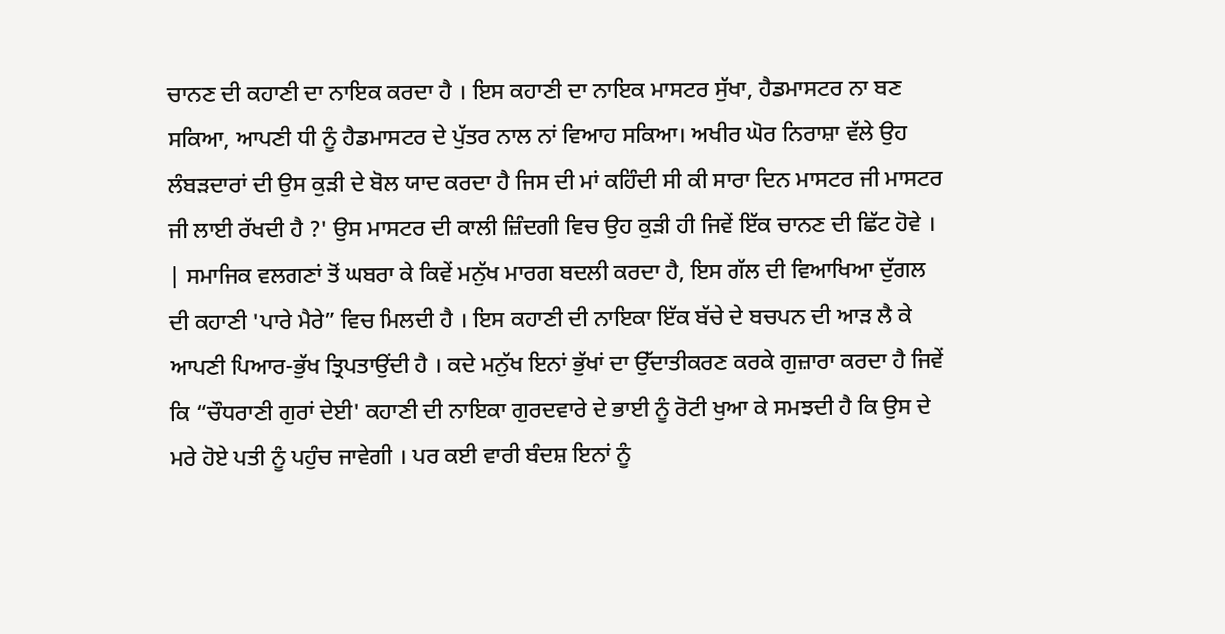ਚਾਨਣ ਦੀ ਕਹਾਣੀ ਦਾ ਨਾਇਕ ਕਰਦਾ ਹੈ । ਇਸ ਕਹਾਣੀ ਦਾ ਨਾਇਕ ਮਾਸਟਰ ਸੁੱਖਾ, ਹੈਡਮਾਸਟਰ ਨਾ ਬਣ ਸਕਿਆ, ਆਪਣੀ ਧੀ ਨੂੰ ਹੈਡਮਾਸਟਰ ਦੇ ਪੁੱਤਰ ਨਾਲ ਨਾਂ ਵਿਆਹ ਸਕਿਆ। ਅਖੀਰ ਘੋਰ ਨਿਰਾਸ਼ਾ ਵੱਲੇ ਉਹ ਲੰਬੜਦਾਰਾਂ ਦੀ ਉਸ ਕੁੜੀ ਦੇ ਬੋਲ ਯਾਦ ਕਰਦਾ ਹੈ ਜਿਸ ਦੀ ਮਾਂ ਕਹਿੰਦੀ ਸੀ ਕੀ ਸਾਰਾ ਦਿਨ ਮਾਸਟਰ ਜੀ ਮਾਸਟਰ ਜੀ ਲਾਈ ਰੱਖਦੀ ਹੈ ?' ਉਸ ਮਾਸਟਰ ਦੀ ਕਾਲੀ ਜ਼ਿੰਦਗੀ ਵਿਚ ਉਹ ਕੁੜੀ ਹੀ ਜਿਵੇਂ ਇੱਕ ਚਾਨਣ ਦੀ ਛਿੱਟ ਹੋਵੇ । | ਸਮਾਜਿਕ ਵਲਗਣਾਂ ਤੋਂ ਘਬਰਾ ਕੇ ਕਿਵੇਂ ਮਨੁੱਖ ਮਾਰਗ ਬਦਲੀ ਕਰਦਾ ਹੈ, ਇਸ ਗੱਲ ਦੀ ਵਿਆਖਿਆ ਦੁੱਗਲ ਦੀ ਕਹਾਣੀ 'ਪਾਰੇ ਮੈਰੇ” ਵਿਚ ਮਿਲਦੀ ਹੈ । ਇਸ ਕਹਾਣੀ ਦੀ ਨਾਇਕਾ ਇੱਕ ਬੱਚੇ ਦੇ ਬਚਪਨ ਦੀ ਆੜ ਲੈ ਕੇ ਆਪਣੀ ਪਿਆਰ-ਭੁੱਖ ਤ੍ਰਿਪਤਾਉਂਦੀ ਹੈ । ਕਦੇ ਮਨੁੱਖ ਇਨਾਂ ਭੁੱਖਾਂ ਦਾ ਉੱਦਾਤੀਕਰਣ ਕਰਕੇ ਗੁਜ਼ਾਰਾ ਕਰਦਾ ਹੈ ਜਿਵੇਂ ਕਿ “ਚੌਧਰਾਣੀ ਗੁਰਾਂ ਦੇਈ' ਕਹਾਣੀ ਦੀ ਨਾਇਕਾ ਗੁਰਦਵਾਰੇ ਦੇ ਭਾਈ ਨੂੰ ਰੋਟੀ ਖੁਆ ਕੇ ਸਮਝਦੀ ਹੈ ਕਿ ਉਸ ਦੇ ਮਰੇ ਹੋਏ ਪਤੀ ਨੂੰ ਪਹੁੰਚ ਜਾਵੇਗੀ । ਪਰ ਕਈ ਵਾਰੀ ਬੰਦਸ਼ ਇਨਾਂ ਨੂੰ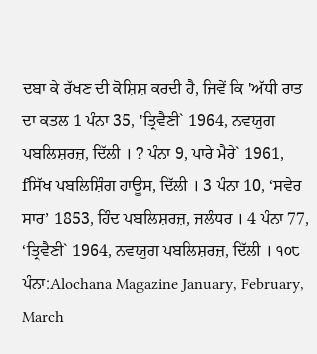ਦਬਾ ਕੇ ਰੱਖਣ ਦੀ ਕੋਸ਼ਿਸ਼ ਕਰਦੀ ਹੈ, ਜਿਵੇਂ ਕਿ 'ਅੱਧੀ ਰਾਤ ਦਾ ਕਤਲ 1 ਪੰਨਾ 35, 'ਤ੍ਰਿਵੈਣੀ` 1964, ਨਵਯੁਗ ਪਬਲਿਸ਼ਰਜ਼, ਦਿੱਲੀ । ? ਪੰਨਾ 9, ਪਾਰੇ ਮੈਰੇ` 1961, fਸਿੱਖ ਪਬਲਿਸ਼ਿੰਗ ਹਾਊਸ, ਦਿੱਲੀ । 3 ਪੰਨਾ 10, ‘ਸਵੇਰ ਸਾਰ’ 1853, ਹਿੰਦ ਪਬਲਿਸ਼ਰਜ਼, ਜਲੰਧਰ । 4 ਪੰਨਾ 77, ‘ਤ੍ਰਿਵੈਣੀ` 1964, ਨਵਯੁਗ ਪਬਲਿਸ਼ਰਜ਼, ਦਿੱਲੀ । ੧੦੮
ਪੰਨਾ:Alochana Magazine January, February, March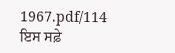1967.pdf/114
ਇਸ ਸਫ਼ੇ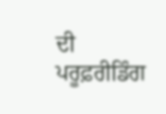ਦੀ ਪਰੂਫ਼ਰੀਡਿੰਗ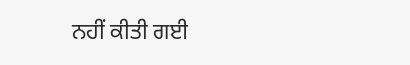ਨਹੀਂ ਕੀਤੀ ਗਈ